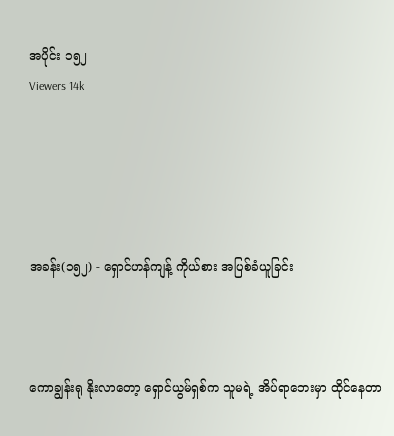အပိုင်း ၁၅၂
Viewers 14k





အခန်း(၁၅၂) - ရှောင်ဟန်ကျန့် ကိုယ်စား အပြစ်ခံယူခြင်း



ကောချွန်းရု နိုးလာတော့ ရှောင်ယွမ်ရှစ်က သူမရဲ့ အိပ်ရာဘေးမှာ ထိုင်နေတာ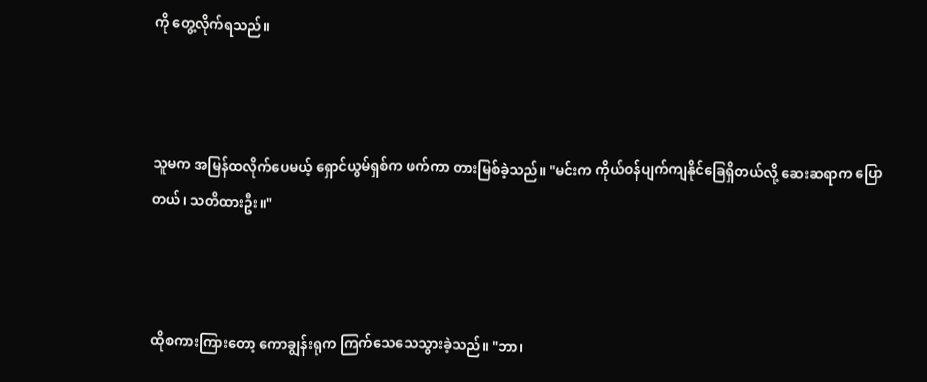ကို တွေ့လိုက်ရသည်။



သူမက အမြန်ထလိုက်ပေမယ့် ရှောင်ယွမ်ရှစ်က ဖက်ကာ တားမြစ်ခဲ့သည်။ "မင်းက ကိုယ်ဝန်ပျက်ကျနိုင်ခြေရှိတယ်လို့ ဆေးဆရာက ပြောတယ်၊ သတိထားဦး။"



ထိုစကားကြားတော့ ကောချွန်းရုက ကြက်သေသေသွားခဲ့သည်။ "ဘာ၊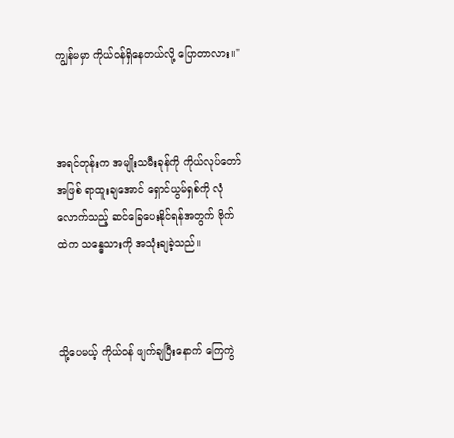ကျွန်မမှာ ကိုယ်ဝန်ရှိနေတယ်လို့ ပြောတာလား။"



အရင်တုန်းက အမျိုးသမီးခုန်ကို ကိုယ်လုပ်တော်အဖြစ် ရာထူးချအောင် ရှောင်ယွမ်ရှစ်ကို လုံလောက်သည့် ဆင်ခြေပေးနိုင်ရန်အတွက် ဗိုက်ထဲက သန္ဓေသားကို အသုံးချခဲ့သည်။



သို့ပေမယ့် ကိုယ်ဝန် ဖျက်ချပြီးနောက် ကြေကွဲ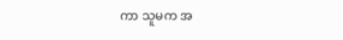ကာ သူမက အ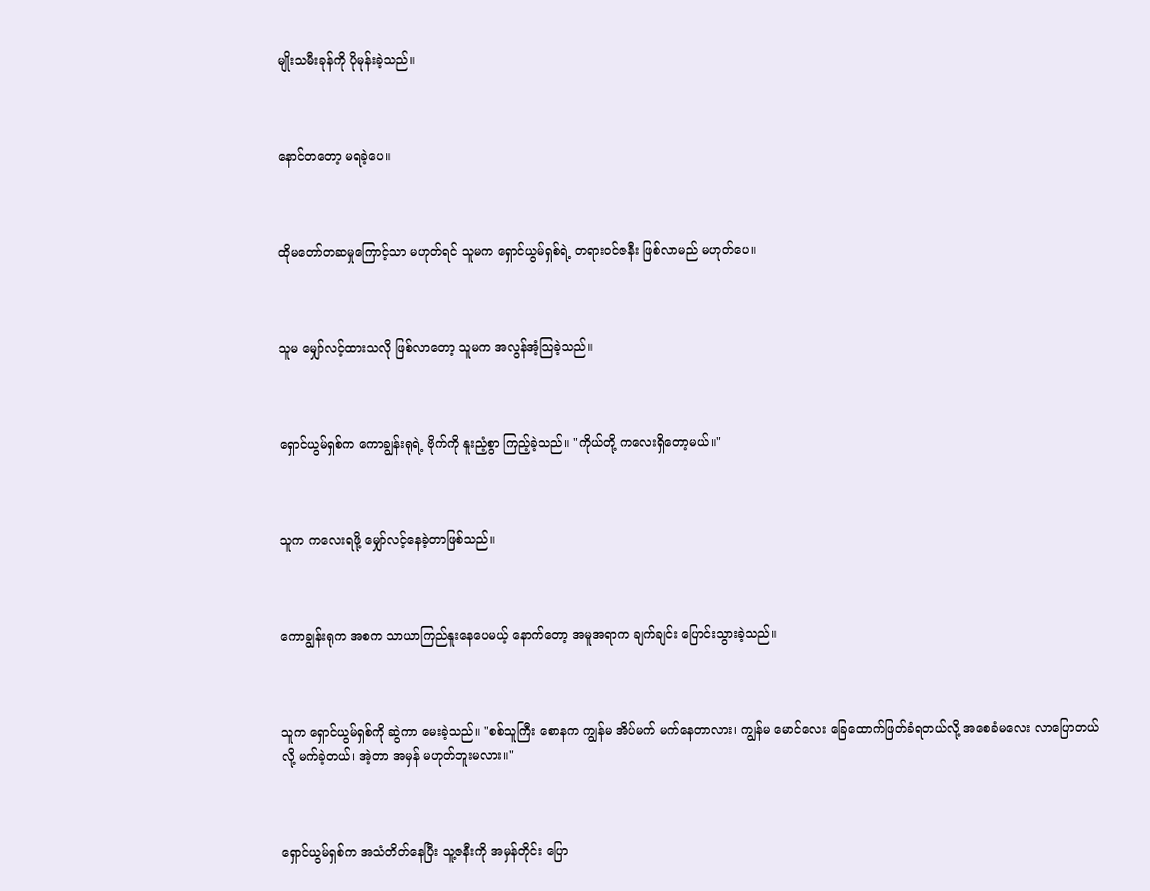မျိုးသမီးခုန်ကို ပိုမုန်းခဲ့သည်။



နောင်တတော့ မရခဲ့ပေ။



ထိုမတော်တဆမှုကြောင့်သာ မဟုတ်ရင် သူမက ရှောင်ယွမ်ရှစ်ရဲ့ တရားဝင်ဇနီး ဖြစ်လာမည် မဟုတ်ပေ။



သူမ မျှော်လင့်ထားသလို ဖြစ်လာတော့ သူမက အလွန်အံ့သြခဲ့သည်။



ရှောင်ယွမ်ရှစ်က ကောချွန်းရုရဲ့ ဗိုက်ကို နူးညံ့စွာ ကြည့်ခဲ့သည်။ "ကိုယ်တို့ ကလေးရှိတော့မယ်။"



သူက ကလေးရဖို့ မျှော်လင့်နေခဲ့တာဖြစ်သည်။



ကောချွန်းရုက အစက သာယာကြည်နူးနေပေမယ့် နောက်တော့ အမူအရာက ချက်ချင်း ပြောင်းသွားခဲ့သည်။



သူက ရှောင်ယွမ်ရှစ်ကို ဆွဲကာ မေးခဲ့သည်။ "စစ်သူကြီး စောနက ကျွန်မ အိပ်မက် မက်နေတာလား၊ ကျွန်မ မောင်လေး ခြေထောက်ဖြတ်ခံရတယ်လို့ အစေခံမလေး လာပြောတယ်လို့ မက်ခဲ့တယ်၊ အဲ့တာ အမှန် မဟုတ်ဘူးမလား။"



ရှောင်ယွမ်ရှစ်က အသံတိတ်နေပြီး သူ့ဇနီးကို အမှန်တိုင်း ပြော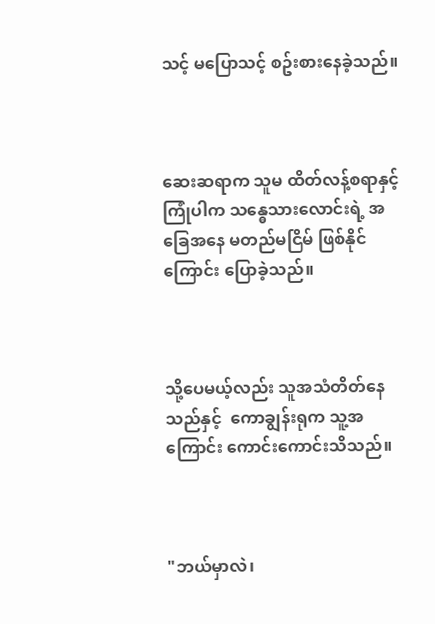သင့် မပြောသင့် စဥ်းစားနေခဲ့သည်။



ဆေးဆရာက သူမ ထိတ်လန့်စရာနှင့် ကြုံပါက သန္ဓေသားလောင်းရဲ့ အခြေအနေ မတည်မငြိမ် ဖြစ်နိုင်ကြောင်း ပြောခဲ့သည်။



သို့ပေမယ့်လည်း သူအသံတိတ်နေသည်နှင့်  ကောချွန်းရုက သူ့အကြောင်း ကောင်းကောင်းသိသည်။



"ဘယ်မှာလဲ၊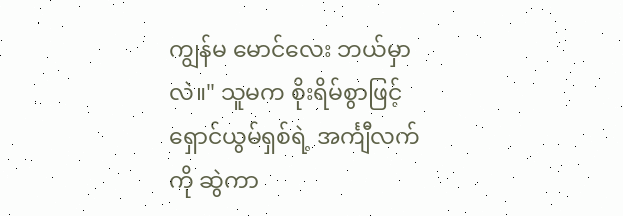ကျွန်မ မောင်လေး ဘယ်မှာလဲ။" သူမက စိုးရိမ်စွာဖြင့် ရှောင်ယွမ်ရှစ်ရဲ့ အင်္ကျီလက်ကို ဆွဲကာ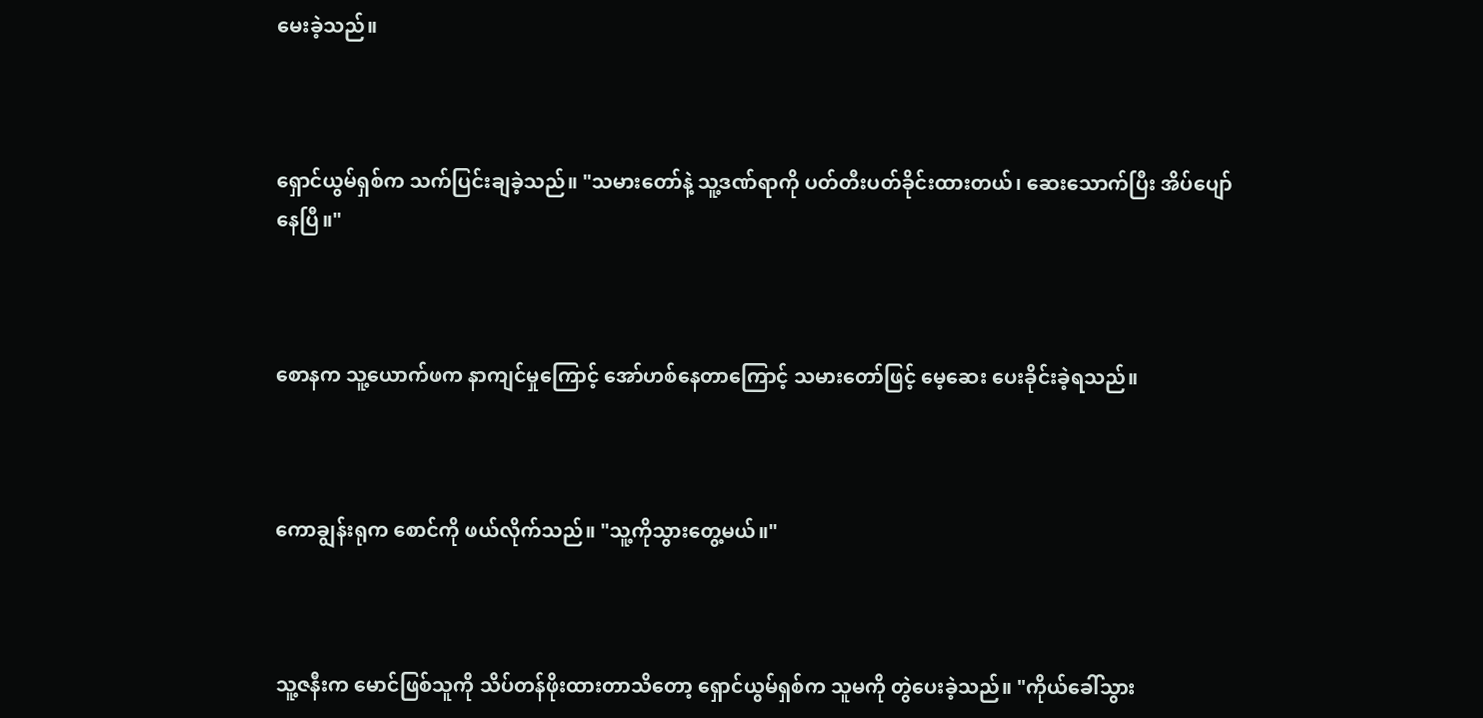မေးခဲ့သည်။



ရှောင်ယွမ်ရှစ်က သက်ပြင်းချခဲ့သည်။ "သမားတော်နဲ့ သူ့ဒဏ်ရာကို ပတ်တီးပတ်ခိုင်းထားတယ်၊ ဆေးသောက်ပြီး အိပ်ပျော်နေပြီ။"



စောနက သူ့ယောက်ဖက နာကျင်မှုကြောင့် အော်ဟစ်နေတာကြောင့် သမားတော်ဖြင့် မေ့ဆေး ပေးခိုင်းခဲ့ရသည်။



ကောချွန်းရုက စောင်ကို ဖယ်လိုက်သည်။ "သူ့ကိုသွားတွေ့မယ်။"



သူ့ဇနီးက မောင်ဖြစ်သူကို သိပ်တန်ဖိုးထားတာသိတော့ ရှောင်ယွမ်ရှစ်က သူမကို တွဲပေးခဲ့သည်။ "ကိုယ်ခေါ်သွား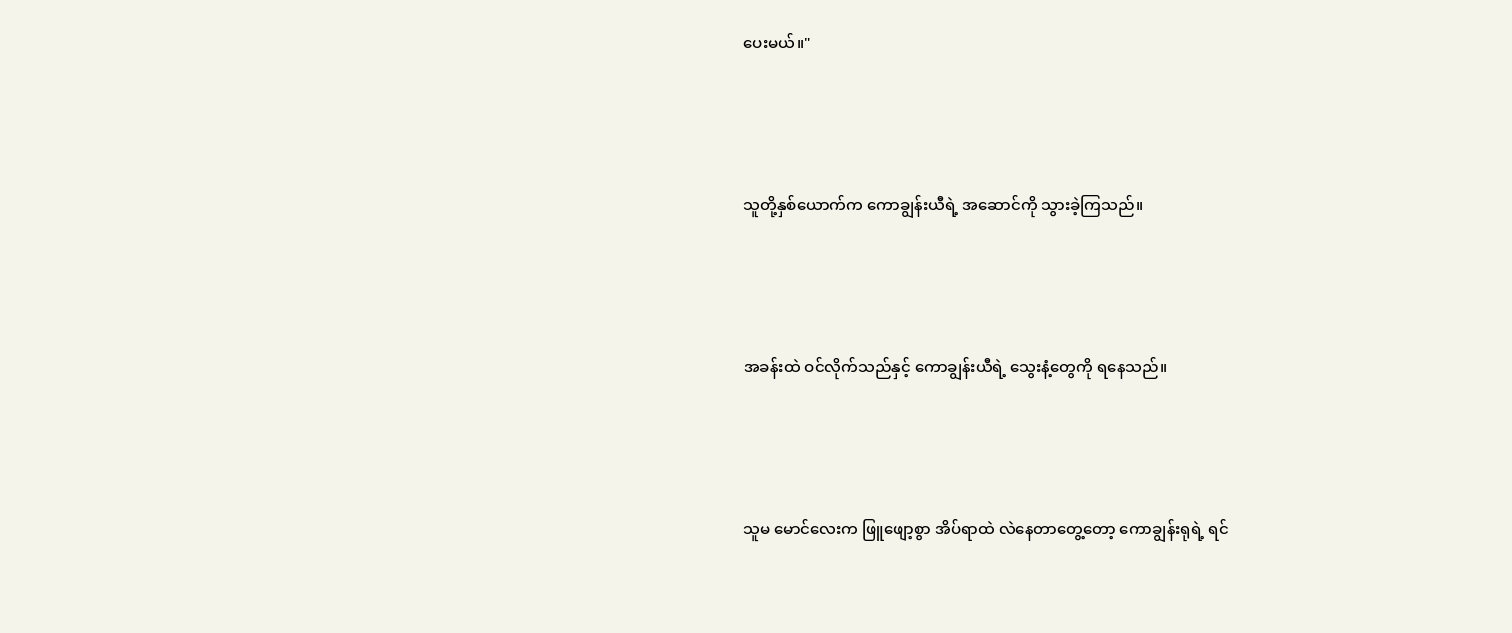ပေးမယ်။"



သူတို့နှစ်ယောက်က ကောချွန်းယီရဲ့ အဆောင်ကို သွားခဲ့ကြသည်။



အခန်းထဲ ဝင်လိုက်သည်နှင့် ကောချွန်းယီရဲ့ သွေးနံ့တွေကို ရနေသည်။



သူမ မောင်လေးက ဖြူဖျော့စွာ အိပ်ရာထဲ လဲနေတာတွေ့တော့ ကောချွန်းရုရဲ့ ရင်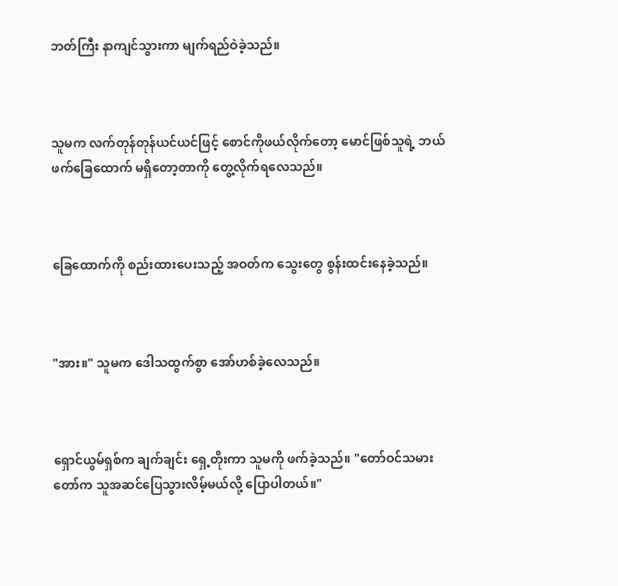ဘတ်ကြီး နာကျင်သွားကာ မျက်ရည်ဝဲခဲ့သည်။



သူမက လက်တုန်တုန်ယင်ယင်ဖြင့် စောင်ကိုဖယ်လိုက်တော့ မောင်ဖြစ်သူရဲ့ ဘယ်ဖက်ခြေထောက် မရှိတော့တာကို တွေ့လိုက်ရလေသည်။



ခြေထောက်ကို စည်းထားပေးသည့် အဝတ်က သွေးတွေ စွန်းထင်းနေခဲ့သည်။



"အား။" သူမက ဒေါသထွက်စွာ အော်ဟစ်ခဲ့လေသည်။



ရှောင်ယွမ်ရှစ်က ချက်ချင်း ရှေ့တိုးကာ သူမကို ဖက်ခဲ့သည်။ "တော်ဝင်သမားတော်က သူအဆင်ပြေသွားလိမ့်မယ်လို့ ပြောပါတယ်။"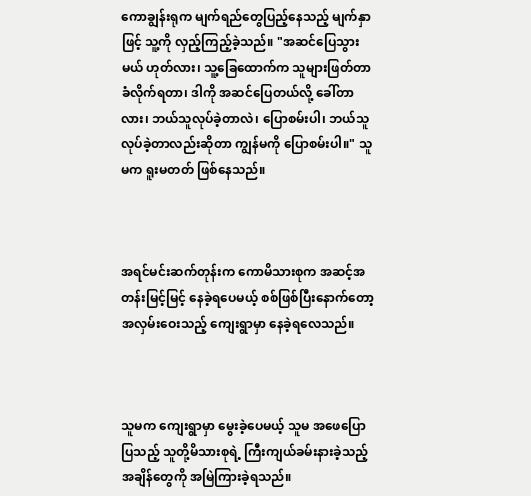ကောချွန်းရုက မျက်ရည်တွေပြည့်နေသည့် မျက်နှာဖြင့် သူ့ကို လှည့်ကြည့်ခဲ့သည်။ "အဆင်ပြေသွားမယ် ဟုတ်လား၊ သူ့ခြေထောက်က သူများဖြတ်တာခံလိုက်ရတာ၊ ဒါကို အဆင်ပြေတယ်လို့ ခေါ်တာလား၊ ဘယ်သူလုပ်ခဲ့တာလဲ၊ ပြောစမ်းပါ၊ ဘယ်သူလုပ်ခဲ့တာလည်းဆိုတာ ကျွန်မကို ပြောစမ်းပါ။" သူမက ရူးမတတ် ဖြစ်နေသည်။



အရင်မင်းဆက်တုန်းက ကောမိသားစုက အဆင့်အတန်းမြင့်မြင့် နေခဲ့ရပေမယ့် စစ်ဖြစ်ပြီးနောက်တော့ အလှမ်းဝေးသည့် ကျေးရွာမှာ နေခဲ့ရလေသည်။



သူမက ကျေးရွာမှာ မွေးခဲ့ပေမယ့် သူမ အဖေပြောပြသည့် သူတို့မိသားစုရဲ့ ကြီးကျယ်ခမ်းနားခဲ့သည့် အချိန်တွေကို အမြဲကြားခဲ့ရသည်။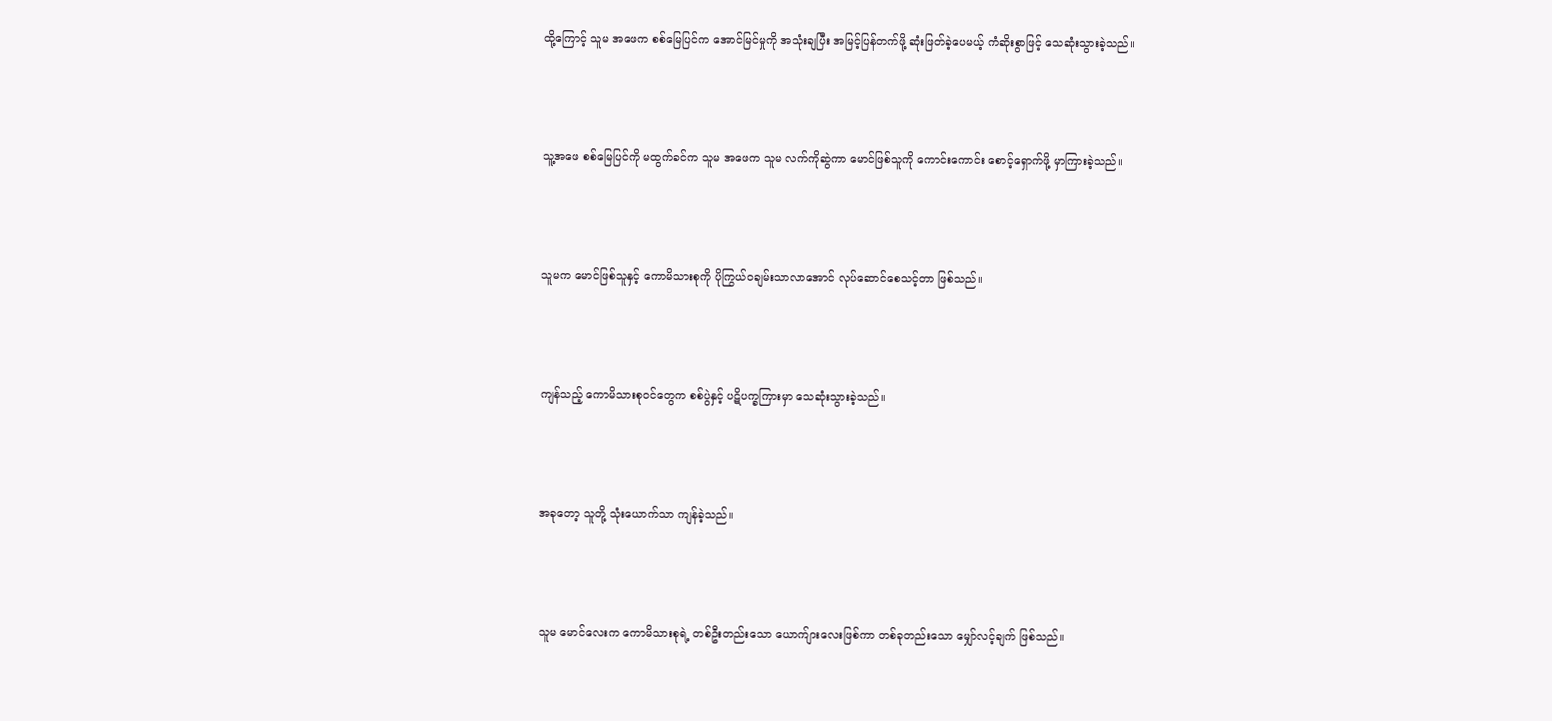ထို့ကြောင့် သူမ အဖေက စစ်မြေပြင်က အောင်မြင်မှုကို အသုံးချပြီး အမြင့်ပြန်တက်ဖို့ ဆုံးဖြတ်ခဲ့ပေမယ့် ကံဆိုးစွာဖြင့် သေဆုံးသွားခဲ့သည်။



သူ့အဖေ စစ်မြေပြင်ကို မထွက်ခင်က သူမ အဖေက သူမ လက်ကိုဆွဲကာ မောင်ဖြစ်သူကို ကောင်းကောင်း စောင့်ရှောက်ဖို့ မှာကြားခဲ့သည်။



သူမက မောင်ဖြစ်သူနှင့် ကောမိသားစုကို ပိုကြွယ်ဝချမ်းသာလာအောင် လုပ်ဆောင်စေသင့်တာ ဖြစ်သည်။



ကျန်သည့် ကောမိသားစုဝင်တွေက စစ်ပွဲနှင့် ပဋိပက္ခကြားမှာ သေဆုံးသွားခဲ့သည်။



အခုတော့ သူတို့ သုံးယောက်သာ ကျန်ခဲ့သည်။



သူမ မောင်လေးက ကောမိသားစုရဲ့ တစ်ဦးတည်းသော ယောက်ျားလေးဖြစ်ကာ တစ်ခုတည်းသော မျှော်လင့်ချက် ဖြစ်သည်။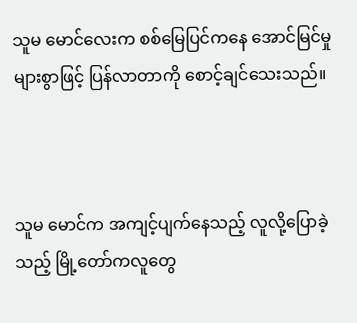သူမ မောင်လေးက စစ်မြေပြင်ကနေ အောင်မြင်မှုများစွာဖြင့် ပြန်လာတာကို စောင့်ချင်သေးသည်။



သူမ မောင်က အကျင့်ပျက်နေသည့် လူလို့ပြောခဲ့သည့် မြို့တော်ကလူတွေ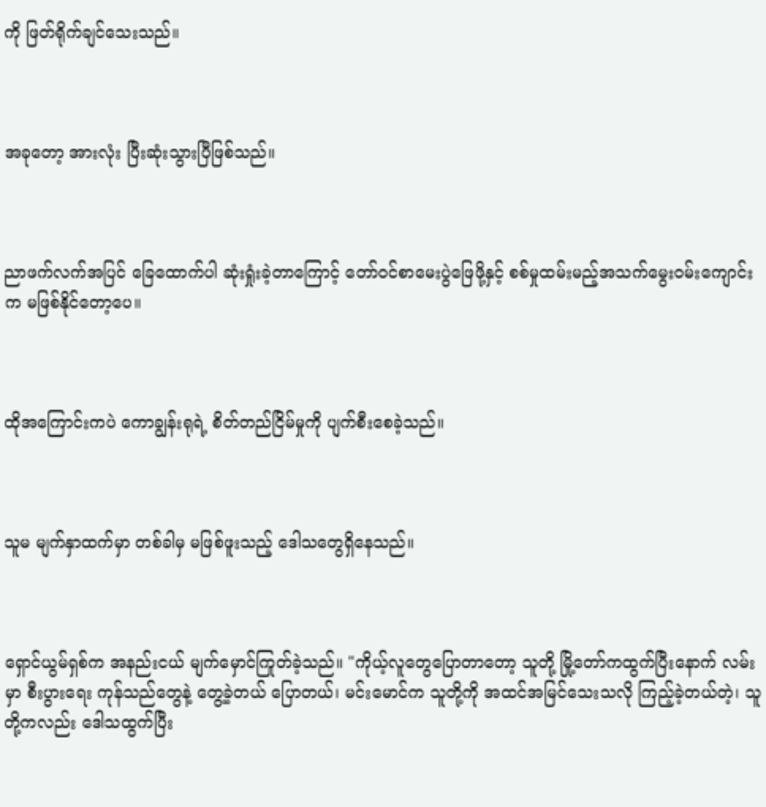ကို ဖြတ်ရိုက်ချင်သေးသည်။



အခုတော့ အားလုံး ပြီးဆုံးသွားပြီဖြစ်သည်။



ညာဖက်လက်အပြင် ခြေထောက်ပါ ဆုံးရှုံးခဲ့တာကြောင့် တော်ဝင်စာမေးပွဲဖြေဖို့နှင့် စစ်မှုထမ်းမည့်အသက်မွေးဝမ်းကျောင်းက မဖြစ်နိုင်တော့ပေ။



ထိုအကြောင်းကပဲ ကောချွန်းရုရဲ့ စိတ်တည်ငြိမ်မှုကို ပျက်စီးစေခဲ့သည်။



သူမ မျက်နှာထက်မှာ တစ်ခါမှ မဖြစ်ဖူးသည့် ဒေါသတွေရှိနေသည်။



ရှောင်ယွမ်ရှစ်က အနည်းငယ် မျက်မှောင်ကြုတ်ခဲ့သည်။ "ကိုယ့်လူတွေပြောတာတော့ သူတို့ မြို့တော်ကထွက်ပြီးနောက် လမ်းမှာ စီးပွားရေး ကုန်သည်တွေနဲ့ တွေ့ခဲ့တယ် ပြောတယ်၊ မင်းမောင်က သူတို့ကို အထင်အမြင်သေးသလို ကြည့်ခဲ့တယ်တဲ့၊ သူတို့ကလည်း ဒေါသထွက်ပြီး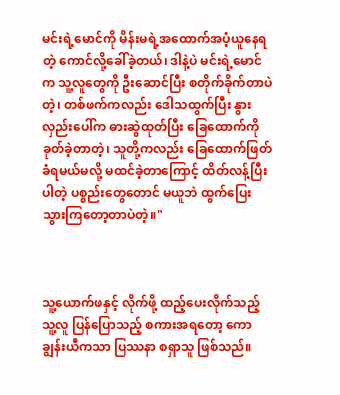မင်းရဲ့မောင်ကို မိန်းမရဲ့အထောက်အပံ့ယူနေရတဲ့ ကောင်လို့ခေါ်ခဲ့တယ်၊ ဒါနဲ့ပဲ မင်းရဲ့မောင်က သူ့လူတွေကို ဦးဆောင်ပြီး စတိုက်ခိုက်တာပဲတဲ့၊ တစ်ဖက်ကလည်း ဒေါသထွက်ပြီး နွားလှည်းပေါ်က ဓားဆွဲထုတ်ပြီး ခြေထောက်ကို ခုတ်ခဲ့တာတဲ့၊ သူတို့ကလည်း ခြေထောက်ဖြတ်ခံရမယ်မလို့ မထင်ခဲ့တာကြောင့် ထိတ်လန့်ပြီး ပါတဲ့ ပစ္စည်းတွေတောင် မယူဘဲ ထွက်ပြေးသွားကြတော့တာပဲတဲ့။"



သူ့ယောက်ဖနှင့် လိုက်ဖို့ ထည့်ပေးလိုက်သည့် သူ့လူ ပြန်ပြောသည့် စကားအရတော့ ကောချွန်းယီကသာ ပြဿနာ စရှာသူ ဖြစ်သည်။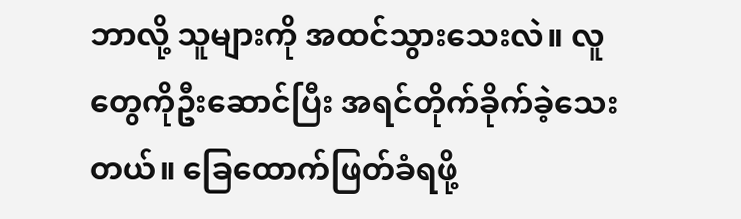ဘာလို့ သူများကို အထင်သွားသေးလဲ။ လူတွေကိုဦးဆောင်ပြီး အရင်တိုက်ခိုက်ခဲ့သေးတယ်။ ခြေထောက်ဖြတ်ခံရဖို့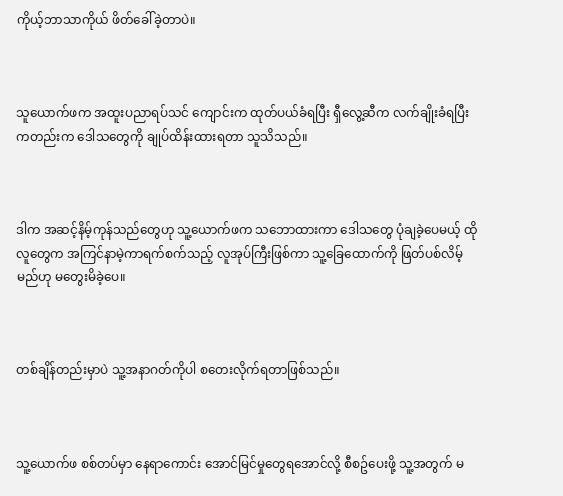ကိုယ့်ဘာသာကိုယ် ဖိတ်ခေါ်ခဲ့တာပဲ။



သူယောက်ဖက အထူးပညာရပ်သင် ကျောင်းက ထုတ်ပယ်ခံရပြီး ရှီလွေ့ဆီက လက်ချိုးခံရပြီးကတည်းက ဒေါသတွေကို ချုပ်ထိန်းထားရတာ သူသိသည်။



ဒါက အဆင့်နိမ့်ကုန်သည်တွေဟု သူ့ယောက်ဖက သဘောထားကာ ဒေါသတွေ ပုံချခဲ့ပေမယ့် ထိုလူတွေက အကြင်နာမဲ့ကာရက်စက်သည့် လူအုပ်ကြီးဖြစ်ကာ သူ့ခြေထောက်ကို ဖြတ်ပစ်လိမ့်မည်ဟု မတွေးမိခဲ့ပေ။



တစ်ချိန်တည်းမှာပဲ သူ့အနာဂတ်ကိုပါ စတေးလိုက်ရတာဖြစ်သည်။



သူ့ယောက်ဖ စစ်တပ်မှာ နေရာကောင်း အောင်မြင်မှုတွေရအောင်လို့ စီစဥ်ပေးဖို့ သူ့အတွက် မ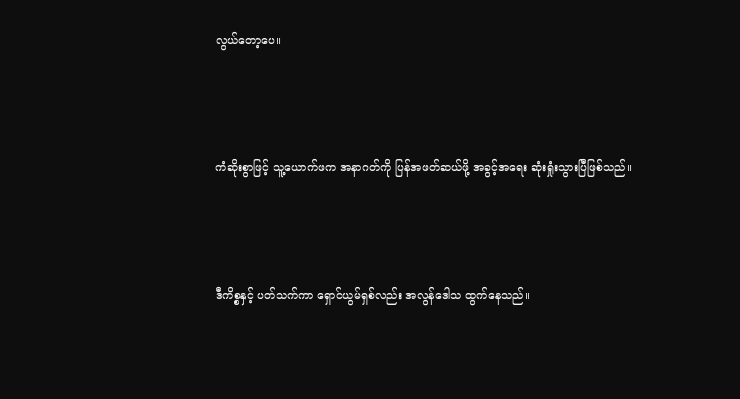လွယ်တော့ပေ။



ကံဆိုးစွာဖြင့် သူ့ယောက်ဖက အနာဂတ်ကို ပြန်အဖတ်ဆယ်ဖို့ အခွင့်အရေး ဆုံးရှုံးသွားပြီဖြစ်သည်။



ဒီကိစ္စနှင့် ပတ်သက်ကာ ရှောင်ယွမ်ရှစ်လည်း အလွန်ဒေါသ ထွက်နေသည်။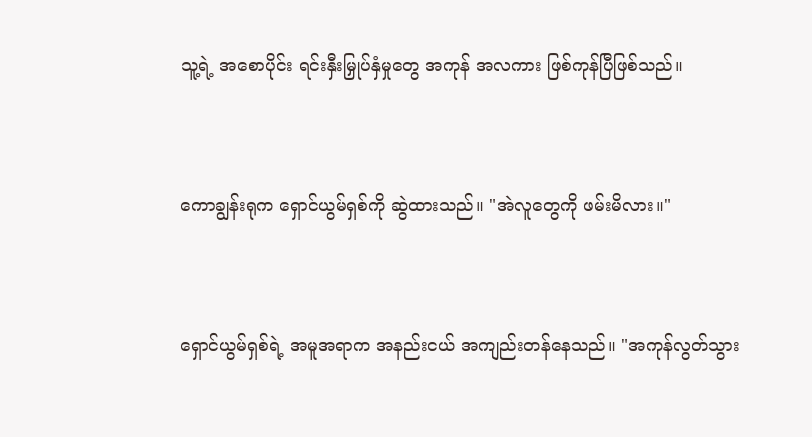သူ့ရဲ့ အစောပိုင်း ရင်းနှီးမြှုပ်နှံမှုတွေ အကုန် အလကား ဖြစ်ကုန်ပြီဖြစ်သည်။



ကောချွန်းရုက ရှောင်ယွမ်ရှစ်ကို ဆွဲထားသည်။ "အဲလူတွေကို ဖမ်းမိလား။"



ရှောင်ယွမ်ရှစ်ရဲ့ အမူအရာက အနည်းငယ် အကျည်းတန်နေသည်။ "အကုန်လွတ်သွား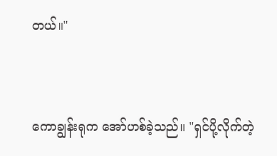တယ်။"



ကောချွန်းရုက အော်ဟစ်ခဲ့သည်။ "ရှင်ပို့လိုက်တဲ့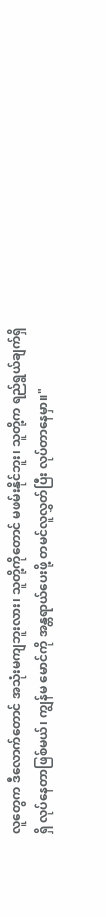လူတွေက ဒီလောက်တောင် အသုံးမကျဘူးလား၊ သူတို့ကိုတောင် မဖမ်းနိုင်ဘူး၊ သူတို့က ရည်ရွယ်ချက်ရှိရှိ လုပ်နေတာဖြစ်မယ်၊ ကျွန်မ မောင်ကို အန္တရာယ်ပေးဖို့ တမင်လူလွှတ်ပြီး လုပ်တာနေမှာ။"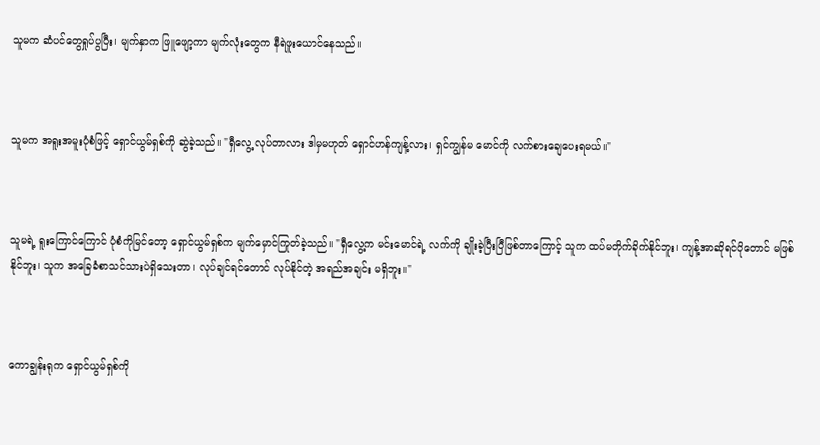သူမက ဆံပင်တွေရှုပ်ပွပြီး၊ မျက်နှာက ဖြူဖျော့ကာ မျက်လုံးတွေက နီရဲဖူးယောင်နေသည်။



သူမက အရူးအမူးပုံစံဖြင့် ရှောင်ယွမ်ရှစ်ကို ဆွဲခဲ့သည်။ "ရှီလွေ့ လုပ်တာလား ဒါမှမဟုတ် ရှောင်ဟန်ကျန့်လား၊ ရှင်ကျွန်မ မောင်ကို လက်စားချေပေးရမယ်။"



သူမရဲ့ ရူးကြောင်ကြောင် ပုံစံကိုမြင်တော့ ရှောင်ယွမ်ရှစ်က မျက်မှောင်ကြုတ်ခဲ့သည်။ "ရှီလွေ့က မင်းမောင်ရဲ့ လက်ကို ချိုးခဲ့ပြီးပြီဖြစ်တာကြောင့် သူက ထပ်မတိုက်ခိုက်နိုင်ဘူး၊ ကျန့်အာဆိုရင်ပိုတောင် မဖြစ်နိုင်ဘူး၊ သူက အခြေခံစာသင်သားပဲရှိသေးတာ၊ လုပ်ချင်ရင်တောင် လုပ်နိုင်တဲ့ အရည်အချင်း မရှိဘူး။"



ကောချွန်းရုက ရှောင်ယွမ်ရှစ်ကို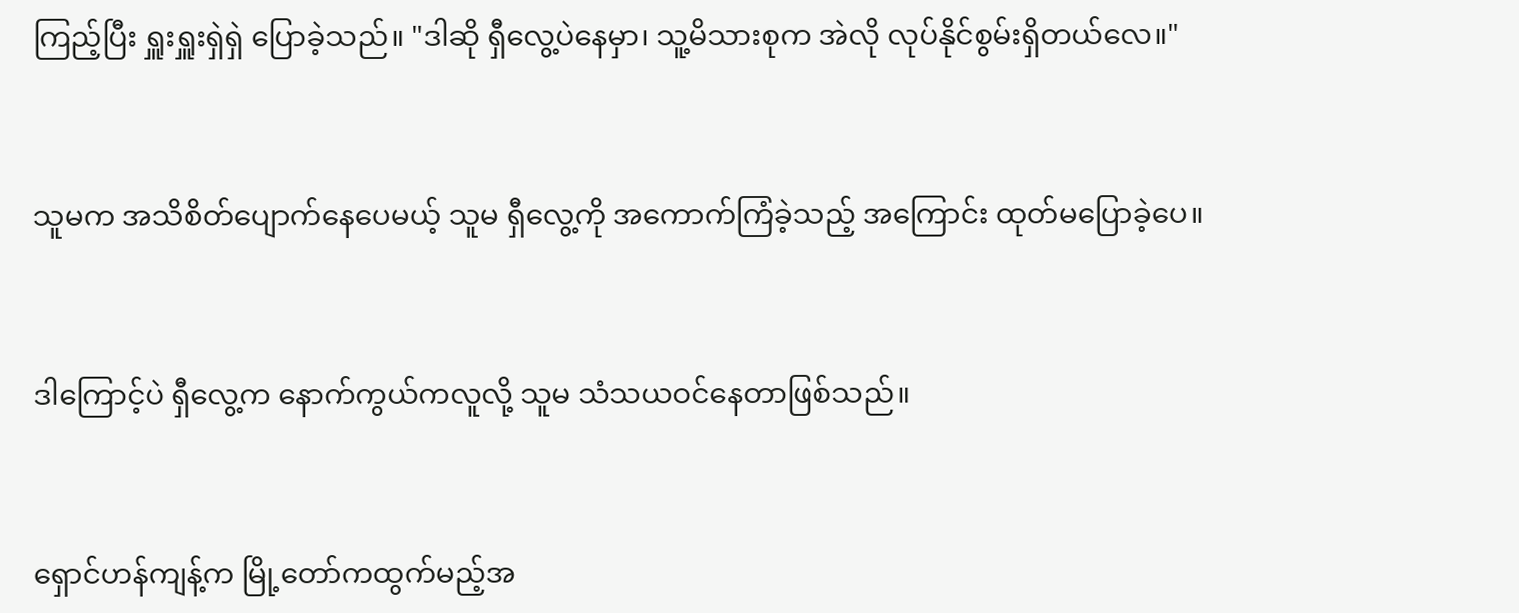ကြည့်ပြီး ရှူးရှူးရှဲရှဲ ပြောခဲ့သည်။ "ဒါဆို ရှီလွေ့ပဲနေမှာ၊ သူ့မိသားစုက အဲလို လုပ်နိုင်စွမ်းရှိတယ်လေ။"



သူမက အသိစိတ်ပျောက်နေပေမယ့် သူမ ရှီလွေ့ကို အကောက်ကြံခဲ့သည့် အကြောင်း ထုတ်မပြောခဲ့ပေ။



ဒါကြောင့်ပဲ ရှီလွေ့က နောက်ကွယ်ကလူလို့ သူမ သံသယဝင်နေတာဖြစ်သည်။



ရှောင်ဟန်ကျန့်က မြို့တော်ကထွက်မည့်အ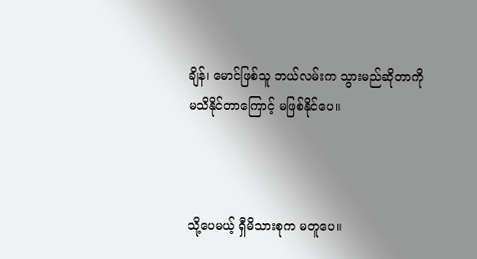ချိန်၊ မောင်ဖြစ်သူ ဘယ်လမ်းက သွားမည်ဆိုတာကို မသိနိုင်တာကြောင့် မဖြစ်နိုင်ပေ။



သို့ပေမယ့် ရှီမိသားစုက မတူပေ။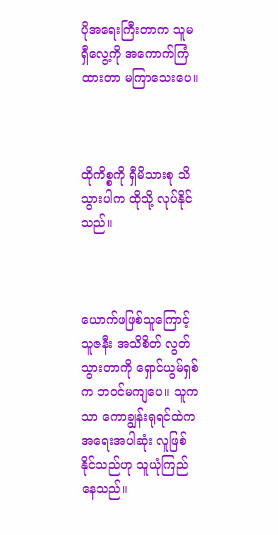ပိုအရေးကြီးတာက သူမ ရှီလွေ့ကို အကောက်ကြံထားတာ မကြာသေးပေ။



ထိုကိစ္စကို ရှီမိသားစု သိသွားပါက ထိုသို့ လုပ်နိုင်သည်။



ယောက်ဖဖြစ်သူကြောင့် သူဇနီး အသိစိတ် လွတ်သွားတာကို ရှောင်ယွမ်ရှစ်က ဘဝင်မကျပေ။ သူကသာ ကောချွန်းရုရင်ထဲက အရေးအပါဆုံး လူဖြစ်နိုင်သည်ဟု သူယုံကြည်နေသည်။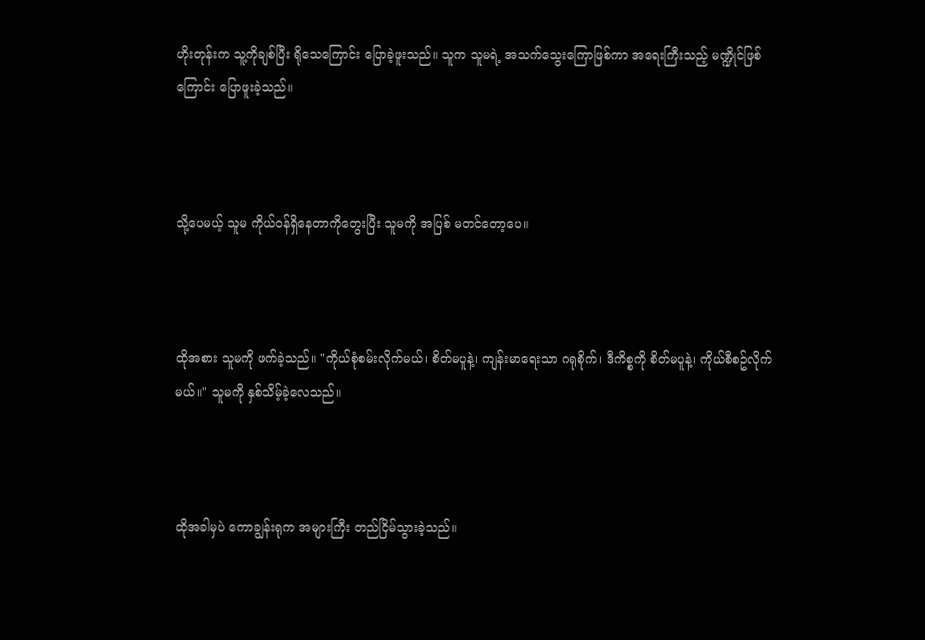ဟိုးတုန်းက သူ့ကိုချစ်ပြီး ရိုသေကြောင်း ပြောခဲ့ဖူးသည်။ သူက သူမရဲ့ အသက်သွေးကြောဖြစ်ကာ အရေးကြီးသည့် မဏ္ဍိုင်ဖြစ်ကြောင်း ပြောဖူးခဲ့သည်။



သို့ပေမယ့် သူမ ကိုယ်ဝန်ရှိနေတာကိုတွေးပြီး သူမကို အပြစ် မတင်တော့ပေ။



ထိုအစား သူမကို ဖက်ခဲ့သည်။ "ကိုယ်စုံစမ်းလိုက်မယ်၊ စိတ်မပူနဲ့၊ ကျန်းမာရေးသာ ဂရုစိုက်၊ ဒီကိစ္စကို စိတ်မပူနဲ့၊ ကိုယ်စီစဥ်လိုက်မယ်။" သူမကို နှစ်သိမ့်ခဲ့လေသည်။



ထိုအခါမှပဲ ကောချွန်းရုက အများကြီး တည်ငြိမ်သွားခဲ့သည်။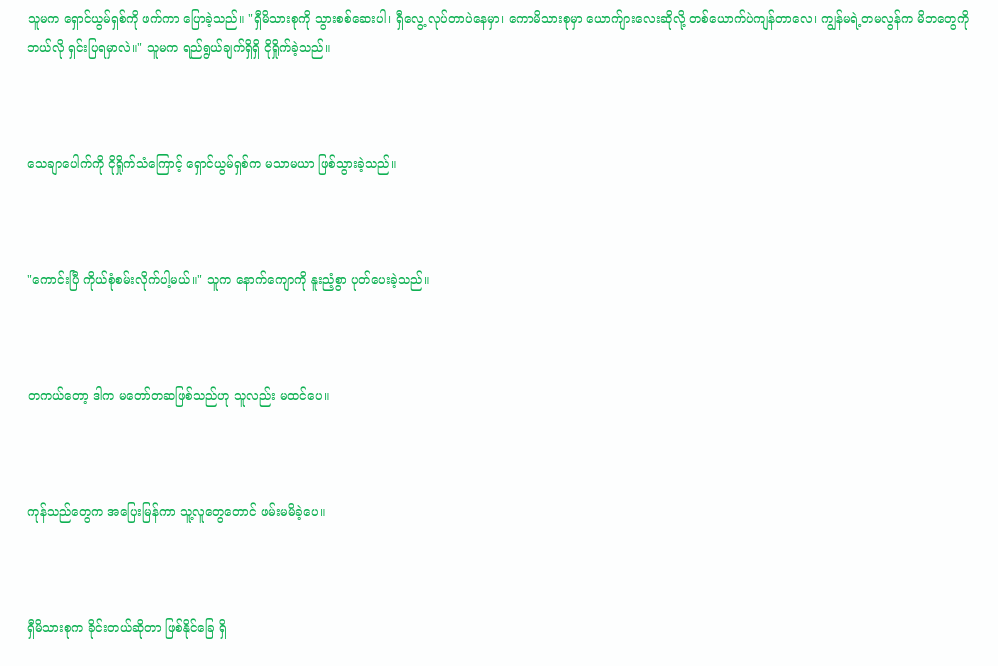သူမက ရှောင်ယွမ်ရှစ်ကို ဖက်ကာ ပြောခဲ့သည်။ "ရှီမိသားစုကို သွားစစ်ဆေးပါ၊ ရှီလွေ့ လုပ်တာပဲနေမှာ၊ ကောမိသားစုမှာ ယောက်ျားလေးဆိုလို့ တစ်ယောက်ပဲကျန်တာလေ၊ ကျွန်မရဲ့တမလွန်က မိဘတွေကို ဘယ်လို ရှင်းပြရမှာလဲ။" သူမက ရည်ရွယ်ချက်ရှိရှိ ငိုရှိုက်ခဲ့သည်။



သေချာပေါက်ကို ငိုရှိုက်သံကြောင့် ရှောင်ယွမ်ရှစ်က မသာမယာ ဖြစ်သွားခဲ့သည်။



"ကောင်းပြီ ကိုယ်စုံစမ်းလိုက်ပါ့မယ်။" သူက နောက်ကျောကို နူးညံ့စွာ ပုတ်ပေးခဲ့သည်။



တကယ်တော့ ဒါက မတော်တဆဖြစ်သည်ဟု သူလည်း မထင်ပေ။



ကုန်သည်တွေက အပြေးမြန်ကာ သူ့လူတွေတောင် ဖမ်းမမိခဲ့ပေ။



ရှီမိသားစုက ခိုင်းတယ်ဆိုတာ ဖြစ်နိုင်ခြေ ရှိ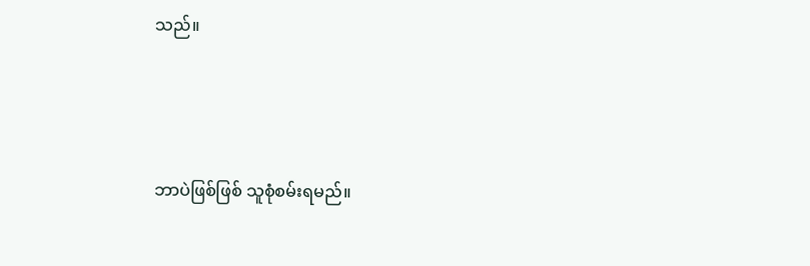သည်။



ဘာပဲဖြစ်ဖြစ် သူစုံစမ်းရမည်။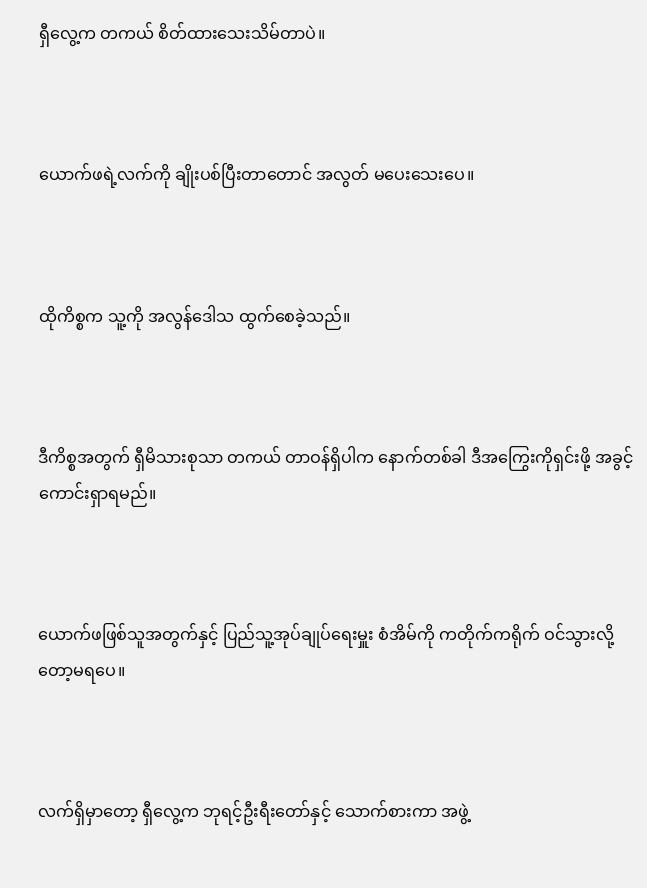ရှီလွေ့က တကယ် စိတ်ထားသေးသိမ်တာပဲ။



ယောက်ဖရဲ့လက်ကို ချိုးပစ်ပြီးတာတောင် အလွတ် မပေးသေးပေ။



ထိုကိစ္စက သူ့ကို အလွန်ဒေါသ ထွက်စေခဲ့သည်။



ဒီကိစ္စအတွက် ရှီမိသားစုသာ တကယ် တာဝန်ရှိပါက နောက်တစ်ခါ ဒီအကြွေးကိုရှင်းဖို့ အခွင့်ကောင်းရှာရမည်။



ယောက်ဖဖြစ်သူအတွက်နှင့် ပြည်သူ့အုပ်ချုပ်ရေးမှူး စံအိမ်ကို ကတိုက်ကရိုက် ဝင်သွားလို့တော့မရပေ။



လက်ရှိမှာတော့ ရှီလွေ့က ဘုရင့်ဦးရီးတော်နှင့် သောက်စားကာ အဖွဲ့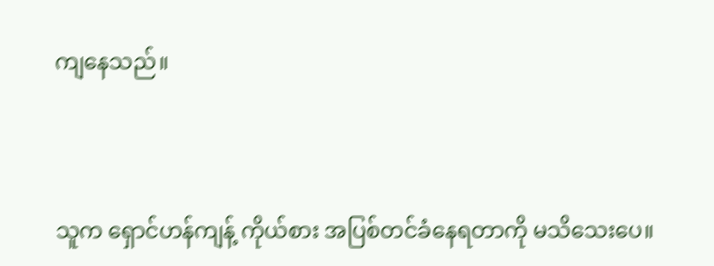ကျနေသည်။



သူက ရှောင်ဟန်ကျန့် ကိုယ်စား အပြစ်တင်ခံနေရတာကို မသိသေးပေ။